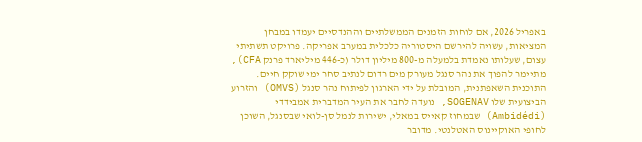באפריל 2026, אם לוחות הזמנים הממשלתיים וההנדסיים יעמדו במבחן המציאות, עשויה להירשם היסטוריה כלכלית במערב אפריקה. פרויקט תשתיתי עצום, שעלותו נאמדת בלמעלה מ-800 מיליון דולר (כ-446 מיליארד פרנק CFA), מתיימר להפוך את נהר סנגל מעורק מים רדום לנתיב סחר ימי שוקק חיים. התוכנית השאפתנית, המובלת על ידי הארגון לפיתוח נהר סנגל (OMVS) והזרוע הביצועית שלו SOGENAV, נועדה לחבר את העיר המדברית אמבידדי (Ambidédi) שבמחוז קאייס במאלי, ישירות לנמל סן-לואי שבסנגל, השוכן לחופי האוקיינוס האטלנטי. מדובר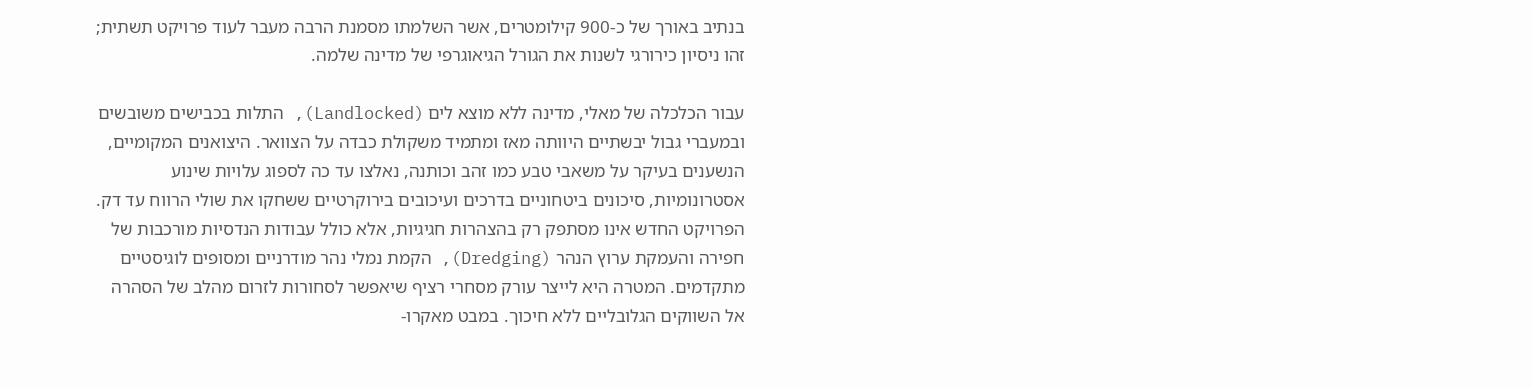בנתיב באורך של כ-900 קילומטרים, אשר השלמתו מסמנת הרבה מעבר לעוד פרויקט תשתית; זהו ניסיון כירורגי לשנות את הגורל הגיאוגרפי של מדינה שלמה.

עבור הכלכלה של מאלי, מדינה ללא מוצא לים (Landlocked), התלות בכבישים משובשים ובמעברי גבול יבשתיים היוותה מאז ומתמיד משקולת כבדה על הצוואר. היצואנים המקומיים, הנשענים בעיקר על משאבי טבע כמו זהב וכותנה, נאלצו עד כה לספוג עלויות שינוע אסטרונומיות, סיכונים ביטחוניים בדרכים ועיכובים בירוקרטיים ששחקו את שולי הרווח עד דק. הפרויקט החדש אינו מסתפק רק בהצהרות חגיגיות, אלא כולל עבודות הנדסיות מורכבות של חפירה והעמקת ערוץ הנהר (Dredging), הקמת נמלי נהר מודרניים ומסופים לוגיסטיים מתקדמים. המטרה היא לייצר עורק מסחרי רציף שיאפשר לסחורות לזרום מהלב של הסהרה אל השווקים הגלובליים ללא חיכוך. במבט מאקרו-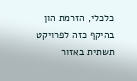כלכלי, הזרמת הון בהיקף כזה לפרויקט תשתית באזור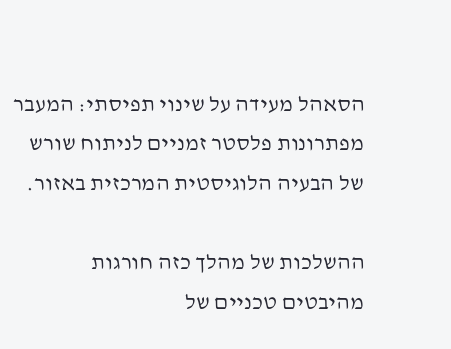הסאהל מעידה על שינוי תפיסתי: המעבר מפתרונות פלסטר זמניים לניתוח שורש של הבעיה הלוגיסטית המרכזית באזור.

ההשלכות של מהלך כזה חורגות מהיבטים טכניים של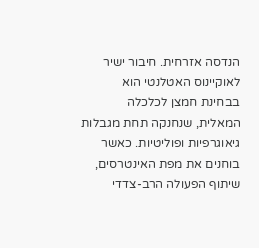הנדסה אזרחית. חיבור ישיר לאוקיינוס האטלנטי הוא בבחינת חמצן לכלכלה המאלית, שנחנקה תחת מגבלות גיאוגרפיות ופוליטיות. כאשר בוחנים את מפת האינטרסים, שיתוף הפעולה הרב-צדדי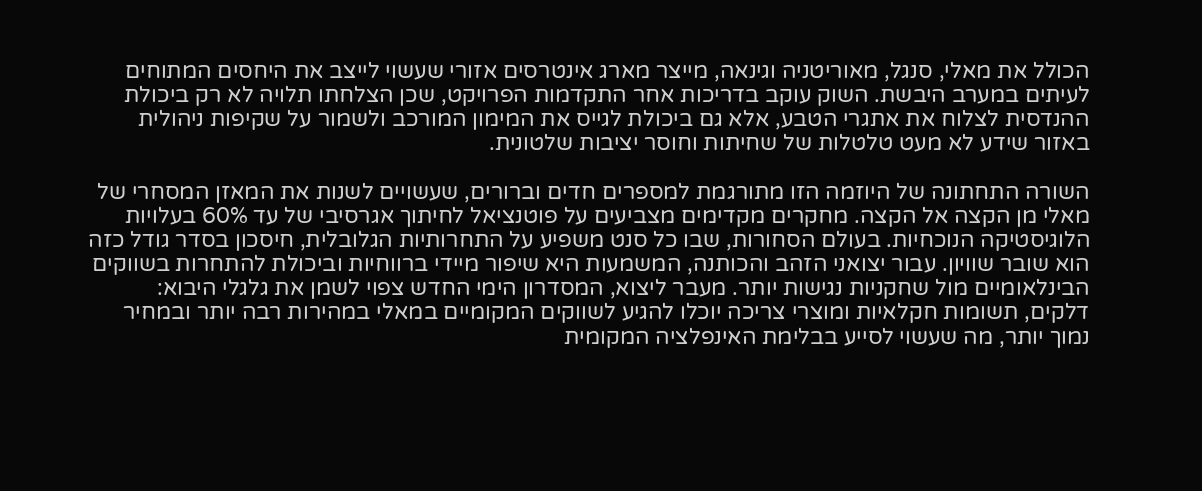הכולל את מאלי, סנגל, מאוריטניה וגינאה, מייצר מארג אינטרסים אזורי שעשוי לייצב את היחסים המתוחים לעיתים במערב היבשת. השוק עוקב בדריכות אחר התקדמות הפרויקט, שכן הצלחתו תלויה לא רק ביכולת ההנדסית לצלוח את אתגרי הטבע, אלא גם ביכולת לגייס את המימון המורכב ולשמור על שקיפות ניהולית באזור שידע לא מעט טלטלות של שחיתות וחוסר יציבות שלטונית.

השורה התחתונה של היוזמה הזו מתורגמת למספרים חדים וברורים, שעשויים לשנות את המאזן המסחרי של מאלי מן הקצה אל הקצה. מחקרים מקדימים מצביעים על פוטנציאל לחיתוך אגרסיבי של עד 60% בעלויות הלוגיסטיקה הנוכחיות. בעולם הסחורות, שבו כל סנט משפיע על התחרותיות הגלובלית, חיסכון בסדר גודל כזה הוא שובר שוויון. עבור יצואני הזהב והכותנה, המשמעות היא שיפור מיידי ברווחיות וביכולת להתחרות בשווקים הבינלאומיים מול שחקניות נגישות יותר. מעבר ליצוא, המסדרון הימי החדש צפוי לשמן את גלגלי היבוא: דלקים, תשומות חקלאיות ומוצרי צריכה יוכלו להגיע לשווקים המקומיים במאלי במהירות רבה יותר ובמחיר נמוך יותר, מה שעשוי לסייע בבלימת האינפלציה המקומית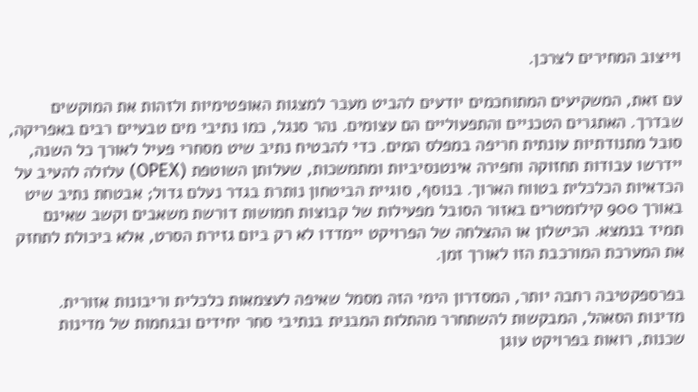וייצוב המחירים לצרכן.

עם זאת, המשקיעים המתוחכמים יודעים להביט מעבר למצגות האופטימיות ולזהות את המוקשים שבדרך. האתגרים הטכניים והתפעוליים הם עצומים. נהר סנגל, כמו נתיבי מים טבעיים רבים באפריקה, סובל מתנודתיות עונתית חריפה במפלס המים. כדי להבטיח נתיב שיט מסחרי פעיל לאורך כל השנה, יידרשו עבודות תחזוקה וחפירה אינטנסיביות ומתמשכות, שעלותן השוטפת (OPEX) עלולה להעיב על הכדאיות הכלכלית בטווח הארוך. בנוסף, סוגיית הביטחון נותרת בגדר נעלם גדול; אבטחת נתיב שיט באורך 900 קילומטרים באזור הסובל מפעילות של קבוצות חמושות דורשת משאבים וקשב שאינם תמיד בנמצא. הכישלון או ההצלחה של הפרויקט יימדדו לא רק ביום גזירת הסרט, אלא ביכולת לתחזק את המערכת המורכבת הזו לאורך זמן.

בפרספקטיבה רחבה יותר, המסדרון הימי הזה מסמל שאיפה לעצמאות כלכלית וריבונות אזורית. מדינות הסאהל, המבקשות להשתחרר מהתלות המבנית בנתיבי סחר יחידים ובגחמות של מדינות שכנות, רואות בפרויקט עוגן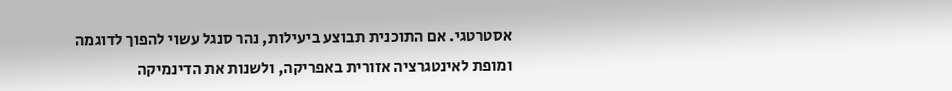אסטרטגי. אם התוכנית תבוצע ביעילות, נהר סנגל עשוי להפוך לדוגמה ומופת לאינטגרציה אזורית באפריקה, ולשנות את הדינמיקה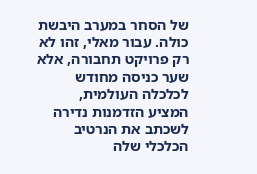של הסחר במערב היבשת כולה. עבור מאלי, זהו לא רק פרויקט תחבורה, אלא שער כניסה מחודש לכלכלה העולמית, המציע הזדמנות נדירה לשכתב את הנרטיב הכלכלי שלה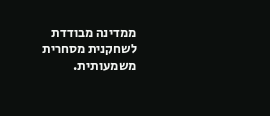ממדינה מבודדת לשחקנית מסחרית משמעותית.